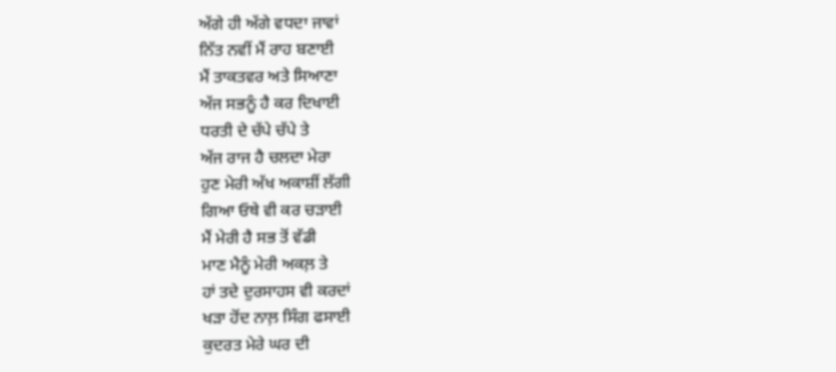ਅੱਗੇ ਹੀ ਅੱਗੇ ਵਧਦਾ ਜਾਵਾਂ
ਨਿੱਤ ਨਵੀਂ ਮੈਂ ਰਾਹ ਬਣਾਈ
ਮੈਂ ਤਾਕਤਵਰ ਅਤੇ ਸਿਆਣਾ
ਅੱਜ ਸਭਨੂੰ ਹੈ ਕਰ ਦਿਖਾਈ
ਧਰਤੀ ਦੇ ਚੱਪੇ ਚੱਪੇ ਤੇ
ਅੱਜ ਰਾਜ ਹੈ ਚਲਦਾ ਮੇਰਾ
ਹੁਣ ਮੇਰੀ ਅੱਖ ਅਕਾਸ਼ੀਂ ਲੱਗੀ
ਗਿਆ ਓਥੇ ਵੀ ਕਰ ਚੜਾਈ
ਮੈਂ ਮੇਰੀ ਹੈ ਸਭ ਤੋਂ ਵੱਡੀ
ਮਾਣ ਮੈਨੂੰ ਮੇਰੀ ਅਕਲ਼ ਤੇ
ਹਾਂ ਤਦੇ ਦੁਰਸਾਹਸ ਵੀ ਕਰਦਾਂ
ਖੜਾ ਹੋਂਦ ਨਾਲ਼ ਸਿੰਗ ਫਸਾਈ
ਕੁਦਰਤ ਮੇਰੇ ਘਰ ਦੀ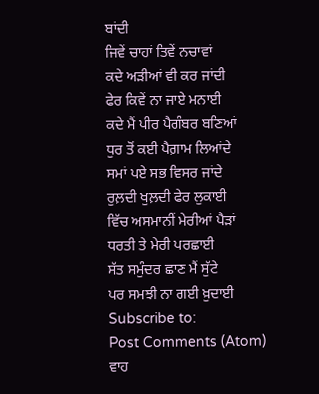ਬਾਂਦੀ
ਜਿਵੇਂ ਚਾਹਾਂ ਤਿਵੇਂ ਨਚਾਵਾਂ
ਕਦੇ ਅੜੀਆਂ ਵੀ ਕਰ ਜਾਂਦੀ
ਫੇਰ ਕਿਵੇਂ ਨਾ ਜਾਏ ਮਨਾਈ
ਕਦੇ ਮੈਂ ਪੀਰ ਪੈਗੰਬਰ ਬਣਿਆਂ
ਧੁਰ ਤੋਂ ਕਈ ਪੈਗ਼ਾਮ ਲਿਆਂਦੇ
ਸਮਾਂ ਪਏ ਸਭ ਵਿਸਰ ਜਾਂਦੇ
ਰੁਲ਼ਦੀ ਖੁਲ਼ਦੀ ਫੇਰ ਲੁਕਾਈ
ਵਿੱਚ ਅਸਮਾਨੀਂ ਮੇਰੀਆਂ ਪੈੜਾਂ
ਧਰਤੀ ਤੇ ਮੇਰੀ ਪਰਛਾਈ
ਸੱਤ ਸਮੁੰਦਰ ਛਾਣ ਮੈਂ ਸੁੱਟੇ
ਪਰ ਸਮਝੀ ਨਾ ਗਈ ਖ਼ੁਦਾਈ
Subscribe to:
Post Comments (Atom)
ਵਾਹ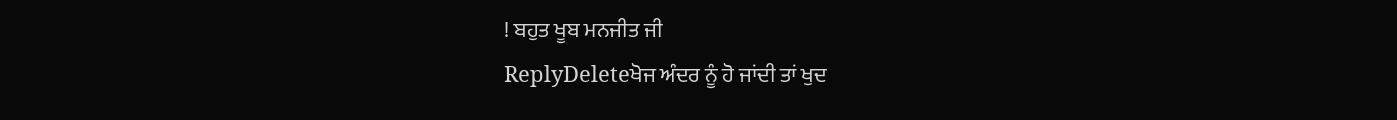! ਬਹੁਤ ਖੂਬ ਮਨਜੀਤ ਜੀ
ReplyDeleteਖੋਜ ਅੰਦਰ ਨੂੰ ਹੋ ਜਾਂਦੀ ਤਾਂ ਖੁਦ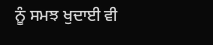ਨੂੰ ਸਮਝ ਖੁਦਾਈ ਵੀ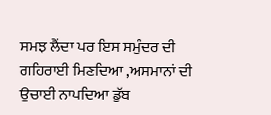ਸਮਝ ਲੈਂਦਾ ਪਰ ਇਸ ਸਮੁੰਦਰ ਦੀ ਗਹਿਰਾਈ ਮਿਣਦਿਆ ,ਅਸਮਾਨਾਂ ਦੀ ਉਚਾਈ ਨਾਪਦਿਆ ਡੁੱਬ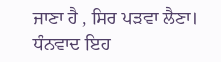ਜਾਣਾ ਹੈ , ਸਿਰ ਪੜਵਾ ਲੈਣਾ। ਧੰਨਵਾਦ ਇਹ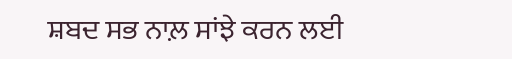ਸ਼ਬਦ ਸਭ ਨਾਲ਼ ਸਾਂਝੇ ਕਰਨ ਲਈ